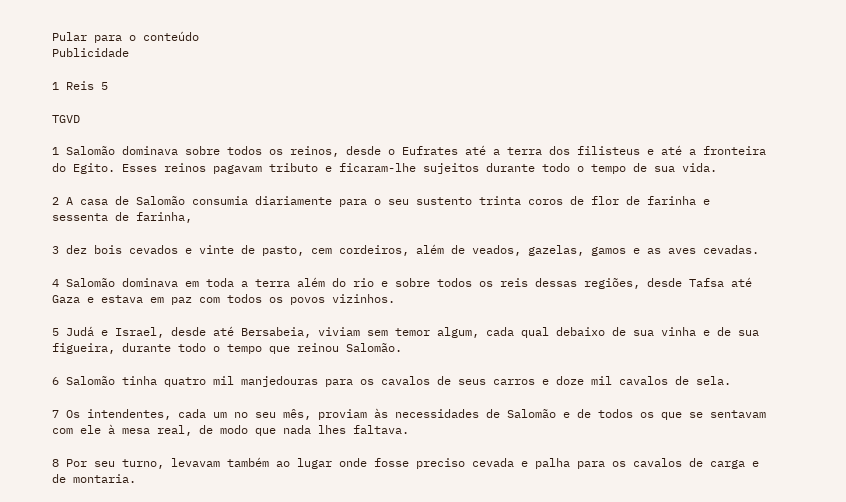Pular para o conteúdo
Publicidade

1 Reis 5

TGVD

1 Salomão dominava sobre todos os reinos, desde o Eufrates até a terra dos filisteus e até a fronteira do Egito. Esses reinos pagavam tributo e ficaram-lhe sujeitos durante todo o tempo de sua vida.

2 A casa de Salomão consumia diariamente para o seu sustento trinta coros de flor de farinha e sessenta de farinha,

3 dez bois cevados e vinte de pasto, cem cordeiros, além de veados, gazelas, gamos e as aves cevadas.

4 Salomão dominava em toda a terra além do rio e sobre todos os reis dessas regiões, desde Tafsa até Gaza e estava em paz com todos os povos vizinhos.

5 Judá e Israel, desde até Bersabeia, viviam sem temor algum, cada qual debaixo de sua vinha e de sua figueira, durante todo o tempo que reinou Salomão.

6 Salomão tinha quatro mil manjedouras para os cavalos de seus carros e doze mil cavalos de sela.

7 Os intendentes, cada um no seu mês, proviam às necessidades de Salomão e de todos os que se sentavam com ele à mesa real, de modo que nada lhes faltava.

8 Por seu turno, levavam também ao lugar onde fosse preciso cevada e palha para os cavalos de carga e de montaria.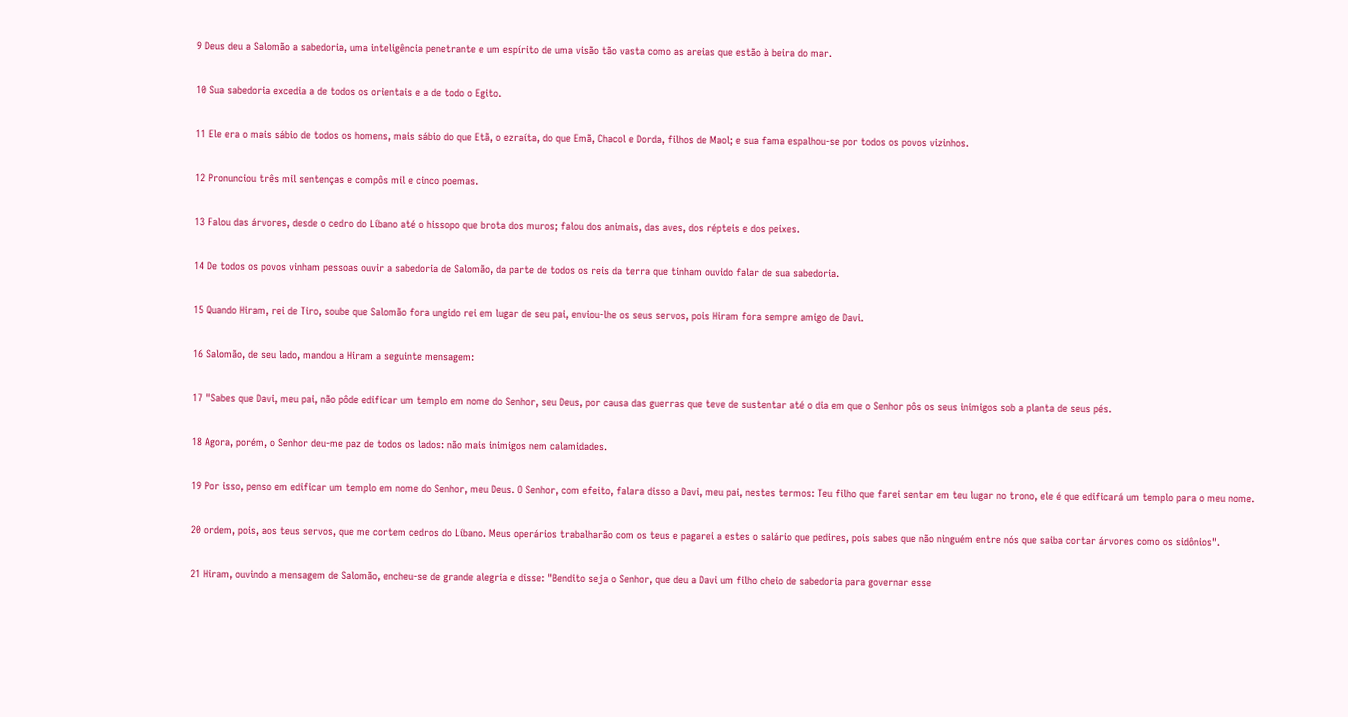9 Deus deu a Salomão a sabedoria, uma inteligência penetrante e um espírito de uma visão tão vasta como as areias que estão à beira do mar.

10 Sua sabedoria excedia a de todos os orientais e a de todo o Egito.

11 Ele era o mais sábio de todos os homens, mais sábio do que Etã, o ezraíta, do que Emã, Chacol e Dorda, filhos de Maol; e sua fama espalhou-se por todos os povos vizinhos.

12 Pronunciou três mil sentenças e compôs mil e cinco poemas.

13 Falou das árvores, desde o cedro do Líbano até o hissopo que brota dos muros; falou dos animais, das aves, dos répteis e dos peixes.

14 De todos os povos vinham pessoas ouvir a sabedoria de Salomão, da parte de todos os reis da terra que tinham ouvido falar de sua sabedoria.

15 Quando Hiram, rei de Tiro, soube que Salomão fora ungido rei em lugar de seu pai, enviou-lhe os seus servos, pois Hiram fora sempre amigo de Davi.

16 Salomão, de seu lado, mandou a Hiram a seguinte mensagem:

17 "Sabes que Davi, meu pai, não pôde edificar um templo em nome do Senhor, seu Deus, por causa das guerras que teve de sustentar até o dia em que o Senhor pôs os seus inimigos sob a planta de seus pés.

18 Agora, porém, o Senhor deu-me paz de todos os lados: não mais inimigos nem calamidades.

19 Por isso, penso em edificar um templo em nome do Senhor, meu Deus. O Senhor, com efeito, falara disso a Davi, meu pai, nestes termos: Teu filho que farei sentar em teu lugar no trono, ele é que edificará um templo para o meu nome.

20 ordem, pois, aos teus servos, que me cortem cedros do Líbano. Meus operários trabalharão com os teus e pagarei a estes o salário que pedires, pois sabes que não ninguém entre nós que saiba cortar árvores como os sidônios".

21 Hiram, ouvindo a mensagem de Salomão, encheu-se de grande alegria e disse: "Bendito seja o Senhor, que deu a Davi um filho cheio de sabedoria para governar esse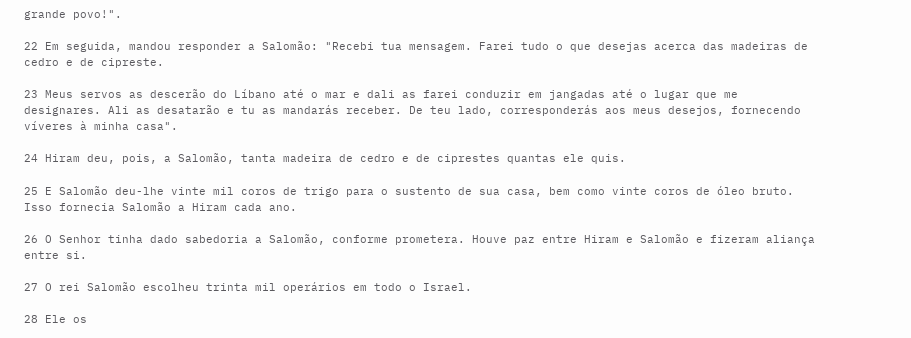grande povo!".

22 Em seguida, mandou responder a Salomão: "Recebi tua mensagem. Farei tudo o que desejas acerca das madeiras de cedro e de cipreste.

23 Meus servos as descerão do Líbano até o mar e dali as farei conduzir em jangadas até o lugar que me designares. Ali as desatarão e tu as mandarás receber. De teu lado, corresponderás aos meus desejos, fornecendo víveres à minha casa".

24 Hiram deu, pois, a Salomão, tanta madeira de cedro e de ciprestes quantas ele quis.

25 E Salomão deu-lhe vinte mil coros de trigo para o sustento de sua casa, bem como vinte coros de óleo bruto. Isso fornecia Salomão a Hiram cada ano.

26 O Senhor tinha dado sabedoria a Salomão, conforme prometera. Houve paz entre Hiram e Salomão e fizeram aliança entre si.

27 O rei Salomão escolheu trinta mil operários em todo o Israel.

28 Ele os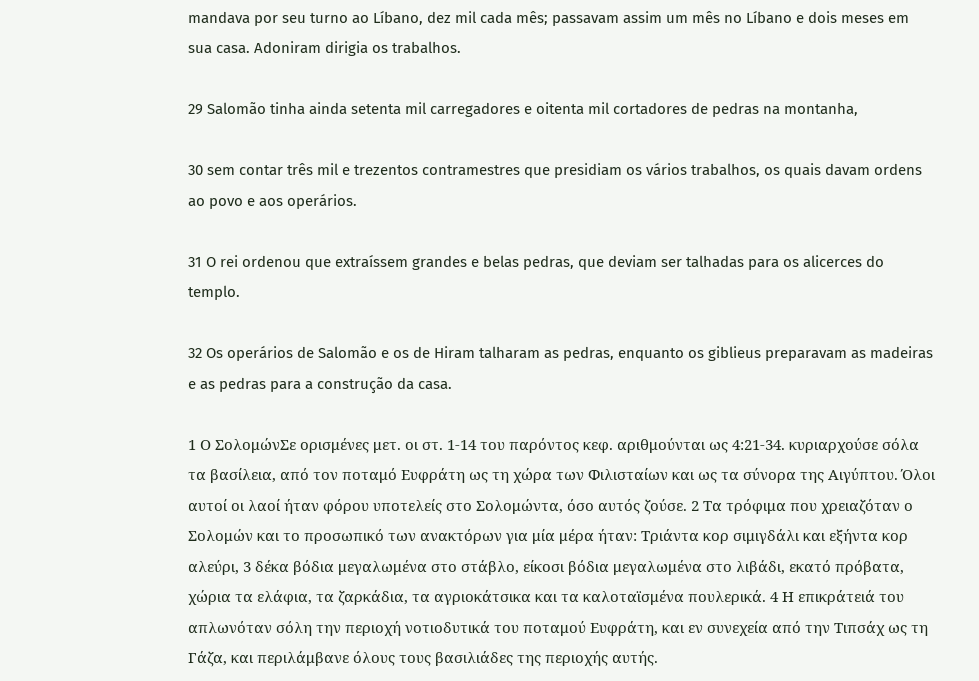mandava por seu turno ao Líbano, dez mil cada mês; passavam assim um mês no Líbano e dois meses em sua casa. Adoniram dirigia os trabalhos.

29 Salomão tinha ainda setenta mil carregadores e oitenta mil cortadores de pedras na montanha,

30 sem contar três mil e trezentos contramestres que presidiam os vários trabalhos, os quais davam ordens ao povo e aos operários.

31 O rei ordenou que extraíssem grandes e belas pedras, que deviam ser talhadas para os alicerces do templo.

32 Os operários de Salomão e os de Hiram talharam as pedras, enquanto os giblieus preparavam as madeiras e as pedras para a construção da casa.

1 Ο ΣολομώνΣε ορισμένες μετ. οι στ. 1-14 του παρόντος κεφ. αριθμούνται ως 4:21-34. κυριαρχούσε σόλα τα βασίλεια, από τον ποταμό Ευφράτη ως τη χώρα των Φιλισταίων και ως τα σύνορα της Αιγύπτου. Όλοι αυτοί οι λαοί ήταν φόρου υποτελείς στο Σολομώντα, όσο αυτός ζούσε. 2 Τα τρόφιμα που χρειαζόταν ο Σολομών και το προσωπικό των ανακτόρων για μία μέρα ήταν: Τριάντα κορ σιμιγδάλι και εξήντα κορ αλεύρι, 3 δέκα βόδια μεγαλωμένα στο στάβλο, είκοσι βόδια μεγαλωμένα στο λιβάδι, εκατό πρόβατα, χώρια τα ελάφια, τα ζαρκάδια, τα αγριοκάτσικα και τα καλοταϊσμένα πουλερικά. 4 Η επικράτειά του απλωνόταν σόλη την περιοχή νοτιοδυτικά του ποταμού Ευφράτη, και εν συνεχεία από την Τιπσάχ ως τη Γάζα, και περιλάμβανε όλους τους βασιλιάδες της περιοχής αυτής.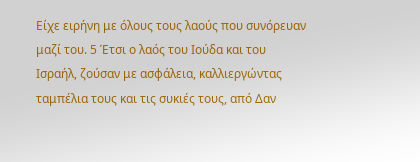Είχε ειρήνη με όλους τους λαούς που συνόρευαν μαζί του. 5 Έτσι ο λαός του Ιούδα και του Ισραήλ, ζούσαν με ασφάλεια, καλλιεργώντας ταμπέλια τους και τις συκιές τους, από Δαν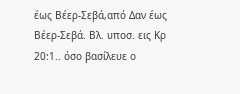έως Βέερ-Σεβά,από Δαν έως Βέερ-Σεβά. Βλ. υποσ. εις Κρ 20:1.. όσο βασίλευε ο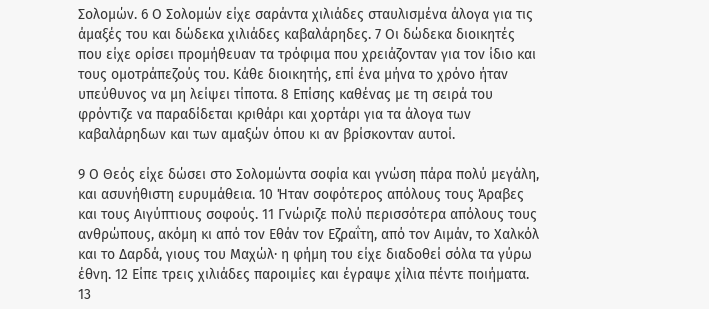Σολομών. 6 Ο Σολομών είχε σαράντα χιλιάδες σταυλισμένα άλογα για τις άμαξές του και δώδεκα χιλιάδες καβαλάρηδες. 7 Οι δώδεκα διοικητές που είχε ορίσει προμήθευαν τα τρόφιμα που χρειάζονταν για τον ίδιο και τους ομοτράπεζούς του. Κάθε διοικητής, επί ένα μήνα το χρόνο ήταν υπεύθυνος να μη λείψει τίποτα. 8 Επίσης καθένας με τη σειρά του φρόντιζε να παραδίδεται κριθάρι και χορτάρι για τα άλογα των καβαλάρηδων και των αμαξών όπου κι αν βρίσκονταν αυτοί.

9 Ο Θεός είχε δώσει στο Σολομώντα σοφία και γνώση πάρα πολύ μεγάλη, και ασυνήθιστη ευρυμάθεια. 10 Ήταν σοφότερος απόλους τους Άραβες και τους Αιγύπτιους σοφούς. 11 Γνώριζε πολύ περισσότερα απόλους τους ανθρώπους, ακόμη κι από τον Εθάν τον Εζραΐτη, από τον Αιμάν, το Χαλκόλ και το Δαρδά, γιους του Μαχώλ· η φήμη του είχε διαδοθεί σόλα τα γύρω έθνη. 12 Είπε τρεις χιλιάδες παροιμίες και έγραψε χίλια πέντε ποιήματα. 13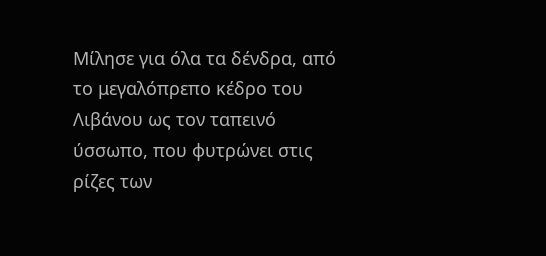Μίλησε για όλα τα δένδρα, από το μεγαλόπρεπο κέδρο του Λιβάνου ως τον ταπεινό ύσσωπο, που φυτρώνει στις ρίζες των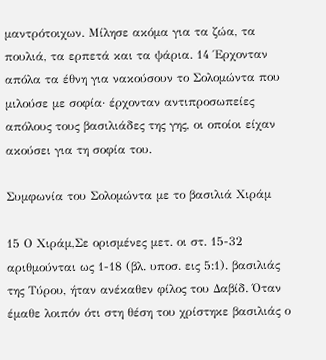μαντρότοιχων. Μίλησε ακόμα για τα ζώα, τα πουλιά, τα ερπετά και τα ψάρια. 14 Έρχονταν απόλα τα έθνη για νακούσουν το Σολομώντα που μιλούσε με σοφία· έρχονταν αντιπροσωπείες απόλους τους βασιλιάδες της γης, οι οποίοι είχαν ακούσει για τη σοφία του.

Συμφωνία του Σολομώντα με το βασιλιά Χιράμ

15 Ο Χιράμ,Σε ορισμένες μετ. οι στ. 15-32 αριθμούνται ως 1-18 (βλ. υποσ. εις 5:1). βασιλιάς της Τύρου, ήταν ανέκαθεν φίλος του Δαβίδ. Όταν έμαθε λοιπόν ότι στη θέση του χρίστηκε βασιλιάς ο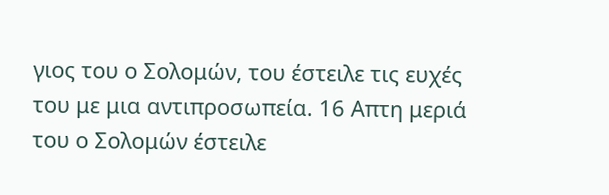γιος του ο Σολομών, του έστειλε τις ευχές του με μια αντιπροσωπεία. 16 Απτη μεριά του ο Σολομών έστειλε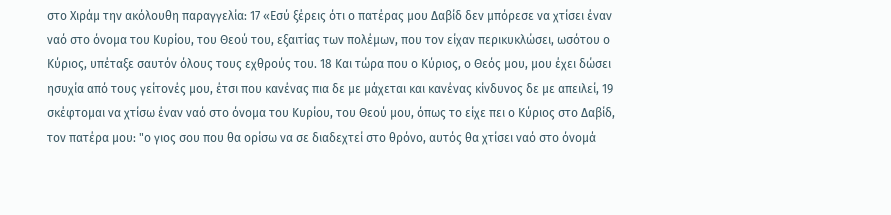στο Χιράμ την ακόλουθη παραγγελία: 17 «Εσύ ξέρεις ότι ο πατέρας μου Δαβίδ δεν μπόρεσε να χτίσει έναν ναό στο όνομα του Κυρίου, του Θεού του, εξαιτίας των πολέμων, που τον είχαν περικυκλώσει, ωσότου ο Κύριος, υπέταξε σαυτόν όλους τους εχθρούς του. 18 Και τώρα που ο Κύριος, ο Θεός μου, μου έχει δώσει ησυχία από τους γείτονές μου, έτσι που κανένας πια δε με μάχεται και κανένας κίνδυνος δε με απειλεί, 19 σκέφτομαι να χτίσω έναν ναό στο όνομα του Κυρίου, του Θεού μου, όπως το είχε πει ο Κύριος στο Δαβίδ, τον πατέρα μου: "ο γιος σου που θα ορίσω να σε διαδεχτεί στο θρόνο, αυτός θα χτίσει ναό στο όνομά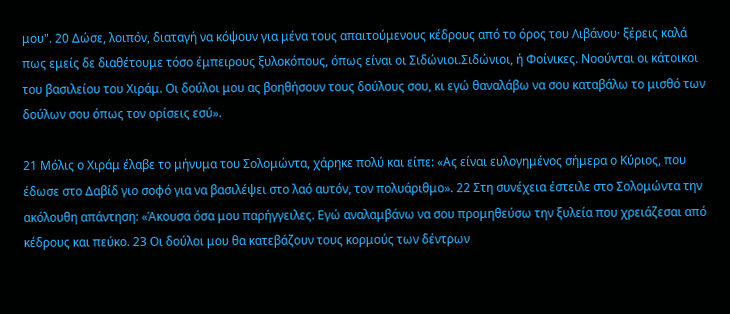μου". 20 Δώσε, λοιπόν, διαταγή να κόψουν για μένα τους απαιτούμενους κέδρους από το όρος του Λιβάνου· ξέρεις καλά πως εμείς δε διαθέτουμε τόσο έμπειρους ξυλοκόπους, όπως είναι οι Σιδώνιοι.Σιδώνιοι, ή Φοίνικες. Νοούνται οι κάτοικοι του βασιλείου του Χιράμ. Οι δούλοι μου ας βοηθήσουν τους δούλους σου, κι εγώ θαναλάβω να σου καταβάλω το μισθό των δούλων σου όπως τον ορίσεις εσύ».

21 Μόλις ο Χιράμ έλαβε το μήνυμα του Σολομώντα, χάρηκε πολύ και είπε: «Ας είναι ευλογημένος σήμερα ο Κύριος, που έδωσε στο Δαβίδ γιο σοφό για να βασιλέψει στο λαό αυτόν, τον πολυάριθμο». 22 Στη συνέχεια έστειλε στο Σολομώντα την ακόλουθη απάντηση: «Άκουσα όσα μου παρήγγειλες. Εγώ αναλαμβάνω να σου προμηθεύσω την ξυλεία που χρειάζεσαι από κέδρους και πεύκο. 23 Οι δούλοι μου θα κατεβάζουν τους κορμούς των δέντρων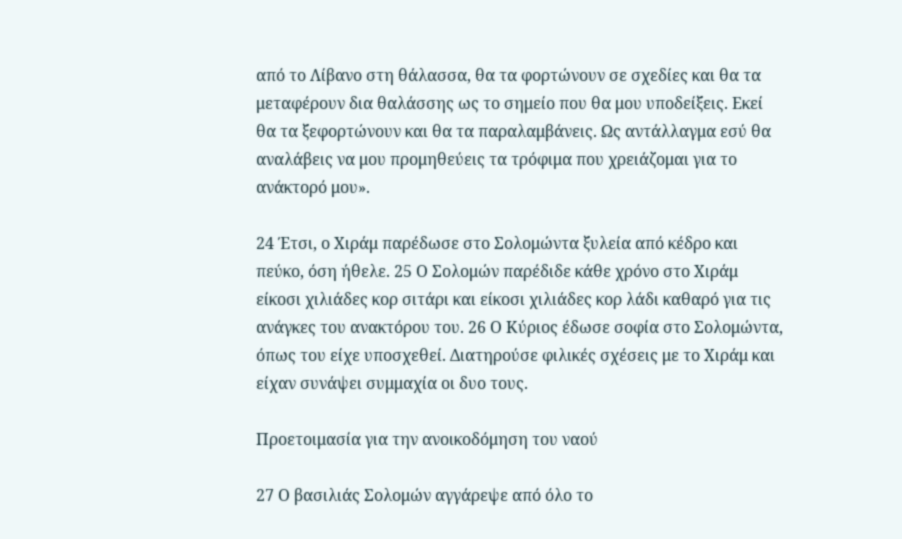από το Λίβανο στη θάλασσα, θα τα φορτώνουν σε σχεδίες και θα τα μεταφέρουν δια θαλάσσης ως το σημείο που θα μου υποδείξεις. Εκεί θα τα ξεφορτώνουν και θα τα παραλαμβάνεις. Ως αντάλλαγμα εσύ θα αναλάβεις να μου προμηθεύεις τα τρόφιμα που χρειάζομαι για το ανάκτορό μου».

24 Έτσι, ο Χιράμ παρέδωσε στο Σολομώντα ξυλεία από κέδρο και πεύκο, όση ήθελε. 25 Ο Σολομών παρέδιδε κάθε χρόνο στο Χιράμ είκοσι χιλιάδες κορ σιτάρι και είκοσι χιλιάδες κορ λάδι καθαρό για τις ανάγκες του ανακτόρου του. 26 Ο Κύριος έδωσε σοφία στο Σολομώντα, όπως του είχε υποσχεθεί. Διατηρούσε φιλικές σχέσεις με το Χιράμ και είχαν συνάψει συμμαχία οι δυο τους.

Προετοιμασία για την ανοικοδόμηση του ναού

27 Ο βασιλιάς Σολομών αγγάρεψε από όλο το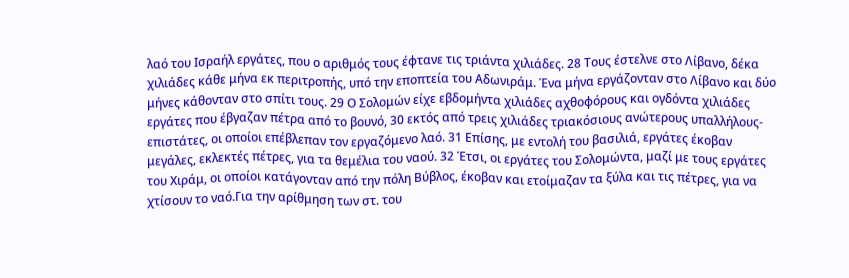λαό του Ισραήλ εργάτες, που ο αριθμός τους έφτανε τις τριάντα χιλιάδες. 28 Τους έστελνε στο Λίβανο, δέκα χιλιάδες κάθε μήνα εκ περιτροπής, υπό την εποπτεία του Αδωνιράμ. Ένα μήνα εργάζονταν στο Λίβανο και δύο μήνες κάθονταν στο σπίτι τους. 29 Ο Σολομών είχε εβδομήντα χιλιάδες αχθοφόρους και ογδόντα χιλιάδες εργάτες που έβγαζαν πέτρα από το βουνό, 30 εκτός από τρεις χιλιάδες τριακόσιους ανώτερους υπαλλήλους-επιστάτες, οι οποίοι επέβλεπαν τον εργαζόμενο λαό. 31 Επίσης, με εντολή του βασιλιά, εργάτες έκοβαν μεγάλες, εκλεκτές πέτρες, για τα θεμέλια του ναού. 32 Έτσι, οι εργάτες του Σολομώντα, μαζί με τους εργάτες του Χιράμ, οι οποίοι κατάγονταν από την πόλη Βύβλος, έκοβαν και ετοίμαζαν τα ξύλα και τις πέτρες, για να χτίσουν το ναό.Για την αρίθμηση των στ. του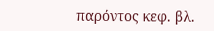παρόντος κεφ. βλ.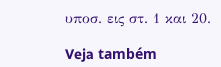υποσ. εις στ. 1 και 20.

Veja também